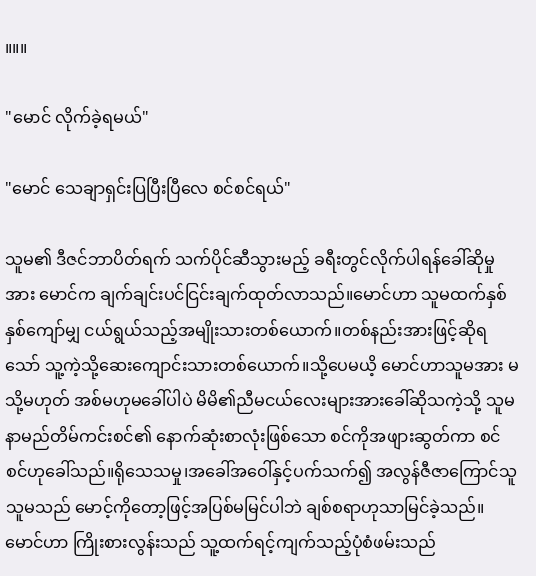။။။

"မောင် လိုက်ခဲ့ရမယ်"

"မောင် သေချာရှင်းပြပြီးပြီလေ စင်စင်ရယ်"

သူမ၏ ဒီဇင်ဘာပိတ်ရက် သက်ပိုင်ဆီသွားမည့် ခရီးတွင်လိုက်ပါရန်ခေါ်ဆိုမှုအား မောင်က ချက်ချင်းပင်ငြင်းချက်ထုတ်လာသည်။မောင်ဟာ သူမထက်နှစ်နှစ်ကျော်မျှ ငယ်ရွယ်သည့်အမျိုးသားတစ်ယောက်။တစ်နည်းအားဖြင့်ဆိုရသော် သူ့ကဲ့သို့ဆေးကျောင်းသားတစ်ယောက်။သို့ပေမယိ့ မောင်ဟာသူမအား မ သို့မဟုတ် အစ်မဟုမခေါ်ပါပဲ မိမိ၏ညီမငယ်လေးများအား‌ခေါ်ဆိုသကဲ့သို့ သူမနာမည်တိမ်ကင်းစင်၏ နောက်ဆုံးစာလုံးဖြစ်သော စင်ကိုအဖျားဆွတ်ကာ စင်စင်ဟုခေါ်သည်။ရိုသေသမှု၊အခေါ်အ‌ဝေါ်နှင့်ပက်သက်၍ အလွန်ဇီဇာကြောင်သူ သူမသည် မောင့်ကို‌တော့ဖြင့်အပြစ်မမြင်ပါဘဲ ချစ်စရာဟုသာမြင်ခဲ့သည်။မောင်ဟာ ကြိုးစားလွန်းသည် သူ့ထက်ရင့်ကျက်သည့်ပုံစံဖမ်းသည်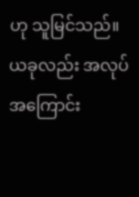ဟု သူမြင်သည်။ယခုလည်း အလုပ်အကြောင်း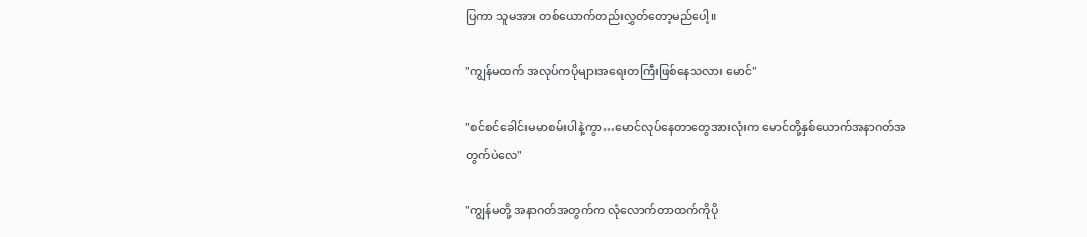ပြကာ သူမအား တစ်ယောက်တည်းလွှတ်တော့မည်ပေါ့။

"ကျွန်မထက် အလုပ်ကပိုများ‌အ‌‌ရေးတကြီးဖြစ်နေသလား မောင်"

"စင်စင်ခေါင်းမမာစမ်းပါနဲ့ကွာ…မောင်လုပ်နေတာတွေအားလုံးက မောင်တို့နှစ်ယောက်အနာဂတ်အတွက်ပဲလေ"

"ကျွန်မတို့ အနာဂတ်အတွက်က လုံလောက်တာထက်ကိုပို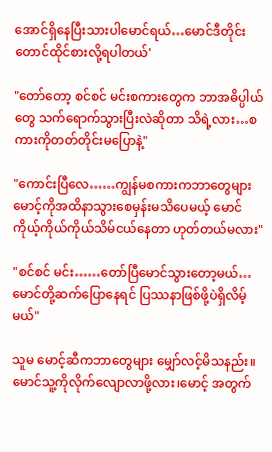အောင်ရှိနေပြီးသားပါမောင်ရယ်…မောင်ဒီတိုင်းတောင်ထိုင်စားလို့ရပါတယ်'

"တော်တော့ စင်စင် မင်းစကားတွေက ဘာအဓိပ္ပါယ်တွေ သက်ရောက်သွားပြီးလဲဆိုတာ သိရဲ့လား…စကားကိုတတ်တိုင်းမပြောနဲ့"

"ကောင်းပြီလေ……ကျွန်မစကားကဘာတွေများ မောင့်ကိုအထိနာသွားစေမှန်းမသိပေမယ့် မောင်ကိုယ့်ကိုယ်ကိုယ်သိမ်ငယ်နေတာ ဟုတ်တယ်မလား"

"စင်စင် မင်း……တော်ပြီမောင်သွားတော့မယ်…မောင်တို့ဆက်ပြောနေရင် ပြဿနာဖြစ်ဖို့ပဲရှိလိမ့်မယ်"

သူမ မောင့်ဆီကဘာတွေများ မျှော်လင့်မိသနည်း။မောင်သူ့ကိုလိုက်လျောလာဖို့လား၊မောင့် အတွက်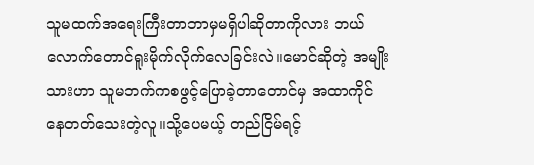သူမထက်အရေးကြီးတာဘာမှမရှိပါဆိုတာကိုလား ဘယ်လောက်တောင်ရူးမိုက်လိုက်လေခြင်းလဲ။မောင်ဆိုတဲ့ အမျိုးသားဟာ သူမဘက်ကစဖွင့်ပြောခဲ့တာတောင်မှ အထာကိုင်နေတတ်သေးတဲ့လူ။သို့ပေမယ့် တည်ငြိမ်ရင့်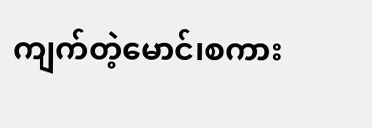ကျက်တဲ့မောင်၊စကား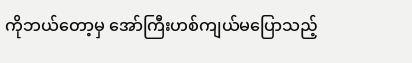ကိုဘယ်တော့မှ အော်ကြီးဟစ်ကျယ်မပြောသည့်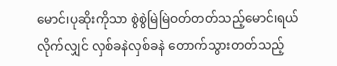မောင်၊ပုဆိုးကိုသာ စွဲစွဲမြဲမြဲဝတ်တတ်သည့်မောင်၊ရယ်လိုက်လျှင် လှစ်ခနဲလှစ်ခနဲ တောက်သွားတတ်သည့်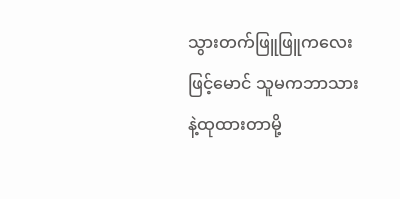သွားတက်ဖြူဖြူကလေးဖြင့်မောင် သူမကဘာသားနဲ့ထုထားတာမို့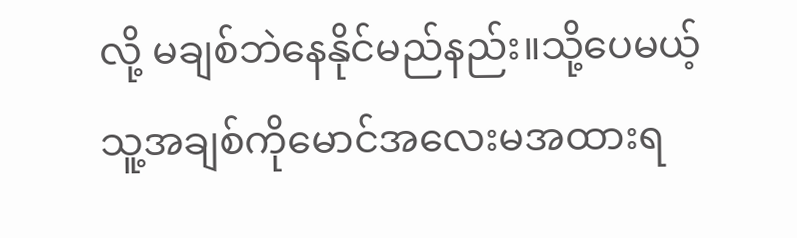လို့ မချစ်ဘဲနေနိုင်မည်နည်း။သို့ပေမယ့် သူ့အချစ်ကိုမောင်အလေးမအထားရ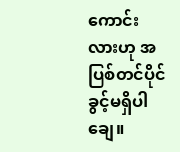ကောင်းလားဟု အပြစ်တင်ပိုင်ခွင့်မရှိပါချေ။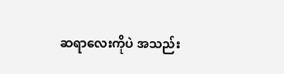ဆရာလေးကိုပဲ အသည်း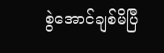စွဲအောင်ချစ်မိပြီ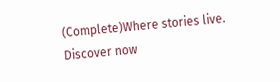(Complete)Where stories live. Discover now